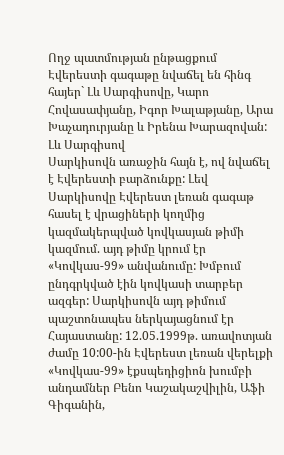Ողջ պատմության ընթացքում Էվերեստի գագաթը նվաճել են հինգ հայեր` Լև Սարգիսովը, Կարո Հովասափյանը, Իգոր Խալաթյանը, Արա Խաչադուրյանը և Իրենա Խարազովան:
Լև Սարգիսով
Սարկիսովն առաջին հայն է, ով նվաճել է Էվերեստի բարձունքը: Լեվ Սարկիսովը Էվերեստ լեռան գագաթ հասել է վրացիների կողմից կազմակերպված կովկասյան թիմի կազմում. այդ թիմը կրում էր «Կովկաս-99» անվանումը: Խմբում ընդգրկված էին կովկասի տարբեր ազգեր: Սարկիսովն այդ թիմում պաշտոնապես ներկայացնում էր Հայաստանը: 12.05.1999թ. առավոտյան ժամը 10:00-ին Էվերեստ լեռան վերելքի «Կովկաս-99» էքսպեդիցիոն խումբի անդամներ Բենո Կաշակաշվիլին, Աֆի Գիգանին,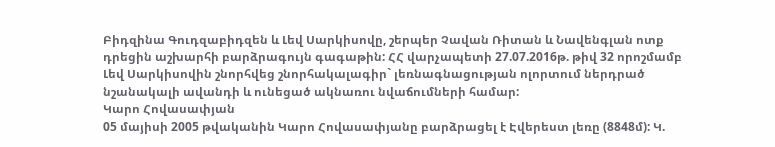Բիդզինա Գուդզաբիդզեն և Լեվ Սարկիսովը, շերպեր Չավան Ռիտան և Նավենգլան ոտք դրեցին աշխարհի բարձրագույն գագաթին: ՀՀ վարչապետի 27.07.2016թ. թիվ 32 որոշմամբ Լեվ Սարկիսովին շնորհվեց շնորհակալագիր` լեռնագնացության ոլորտում ներդրած նշանակալի ավանդի և ունեցած ակնառու նվաճումների համար:
Կարո Հովասափյան
05 մայիսի 2005 թվականին Կարո Հովասափյանը բարձրացել է Էվերեստ լեռը (8848մ): Կ.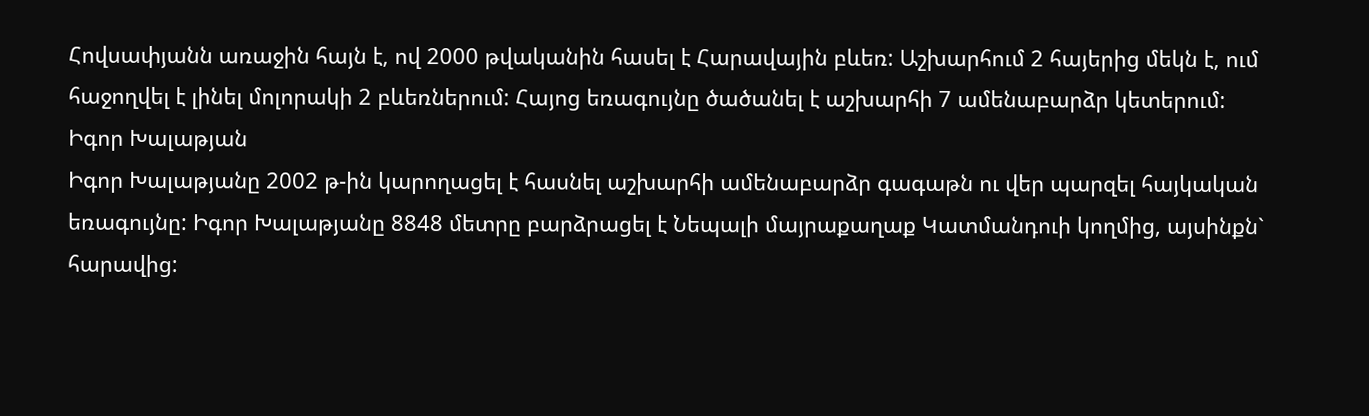Հովսափյանն առաջին հայն է, ով 2000 թվականին հասել է Հարավային բևեռ: Աշխարհում 2 հայերից մեկն է, ում հաջողվել է լինել մոլորակի 2 բևեռներում: Հայոց եռագույնը ծածանել է աշխարհի 7 ամենաբարձր կետերում:
Իգոր Խալաթյան
Իգոր Խալաթյանը 2002 թ-ին կարողացել է հասնել աշխարհի ամենաբարձր գագաթն ու վեր պարզել հայկական եռագույնը: Իգոր Խալաթյանը 8848 մետրը բարձրացել է Նեպալի մայրաքաղաք Կատմանդուի կողմից, այսինքն` հարավից: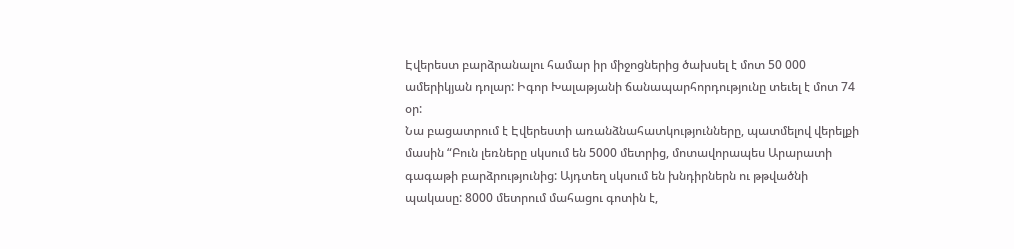Էվերեստ բարձրանալու համար իր միջոցներից ծախսել է մոտ 50 000 ամերիկյան դոլար: Իգոր Խալաթյանի ճանապարհորդությունը տեւել է մոտ 74 օր:
Նա բացատրում է Էվերեստի առանձնահատկությունները, պատմելով վերելքի մասին “Բուն լեռները սկսում են 5000 մետրից, մոտավորապես Արարատի գագաթի բարձրությունից: Այդտեղ սկսում են խնդիրներն ու թթվածնի պակասը: 8000 մետրում մահացու գոտին է,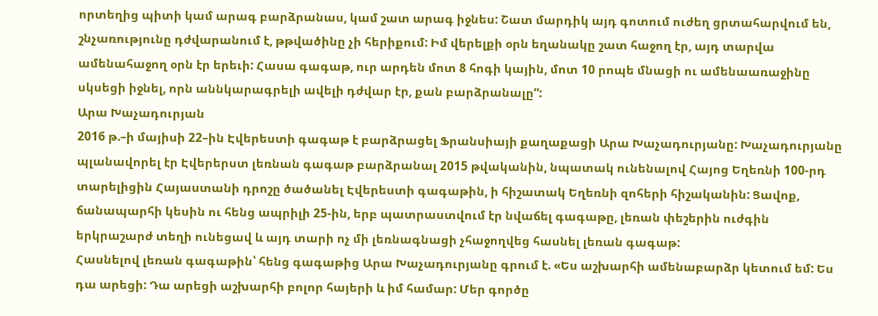որտեղից պիտի կամ արագ բարձրանաս, կամ շատ արագ իջնես: Շատ մարդիկ այդ գոտում ուժեղ ցրտահարվում են, շնչառությունը դժվարանում է, թթվածինը չի հերիքում: Իմ վերելքի օրն եղանակը շատ հաջող էր, այդ տարվա ամենահաջող օրն էր երեւի: Հասա գագաթ, ուր արդեն մոտ 8 հոգի կային, մոտ 10 րոպե մնացի ու ամենաառաջինը սկսեցի իջնել, որն աննկարագրելի ավելի դժվար էր, քան բարձրանալը”:
Արա Խաչադուրյան
2016 թ.–ի մայիսի 22–ին Էվերեստի գագաթ է բարձրացել Ֆրանսիայի քաղաքացի Արա Խաչադուրյանը: Խաչադուրյանը պլանավորել էր Էվերերստ լեռնան գագաթ բարձրանալ 2015 թվականին, նպատակ ունենալով Հայոց Եղեռնի 100-րդ տարելիցին Հայաստանի դրոշը ծածանել Էվերեստի գագաթին, ի հիշատակ Եղեռնի զոհերի հիշականին: Ցավոք, ճանապարհի կեսին ու հենց ապրիլի 25-ին, երբ պատրաստվում էր նվաճել գագաթը, լեռան փեշերին ուժգին երկրաշարժ տեղի ունեցավ և այդ տարի ոչ մի լեռնագնացի չհաջողվեց հասնել լեռան գագաթ:
Հասնելով լեռան գագաթին՝ հենց գագաթից Արա Խաչադուրյանը գրում է. «Ես աշխարհի ամենաբարձր կետում եմ: Ես դա արեցի: Դա արեցի աշխարհի բոլոր հայերի և իմ համար: Մեր գործը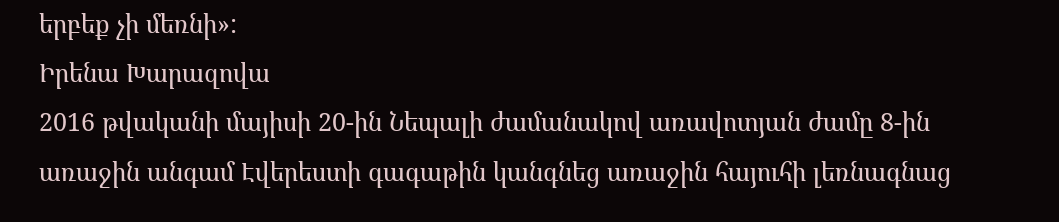երբեք չի մեռնի»:
Իրենա Խարազովա
2016 թվականի մայիսի 20-ին Նեպալի ժամանակով առավոտյան ժամը 8-ին առաջին անգամ Էվերեստի գագաթին կանգնեց առաջին հայուհի լեռնագնաց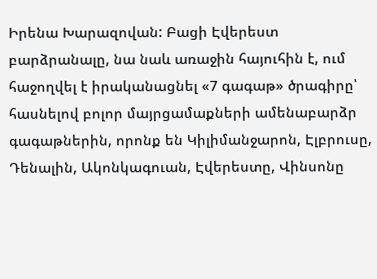Իրենա Խարազովան: Բացի Էվերեստ բարձրանալը, նա նաև առաջին հայուհին է, ում հաջողվել է իրականացնել «7 գագաթ» ծրագիրը՝ հասնելով բոլոր մայրցամաքների ամենաբարձր գագաթներին, որոնք են Կիլիմանջարոն, Էլբրուսը, Դենալին, Ակոնկագուան, Էվերեստը, Վինսոնը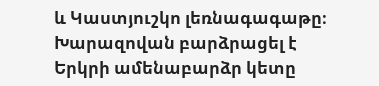և Կաստյուշկո լեռնագագաթը։
Խարազովան բարձրացել է Երկրի ամենաբարձր կետը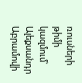ռուսների թիմի կազմում՝ Ալեքսանդր Աբրամովի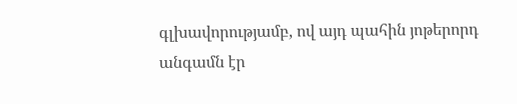գլխավորությամբ, ով այդ պահին յոթերորդ անգամն էր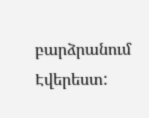բարձրանում Էվերեստ: